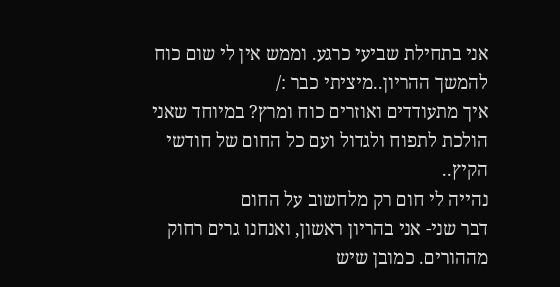אני בתחילת שביעי כרגע. וממש אין לי שום כוח להמשך ההריון..מיציתי כבר :/
איך מתעודדים ואוזרים כוח ומרץ? במיוחד שאני הולכת לתפוח ולגדול ועם כל החום של חודשי הקיץ..
נהייה לי חום רק מלחשוב על החום
דבר שני- אני בהריון ראשון, ואנחנו גרים רחוק מההורים. כמובן שיש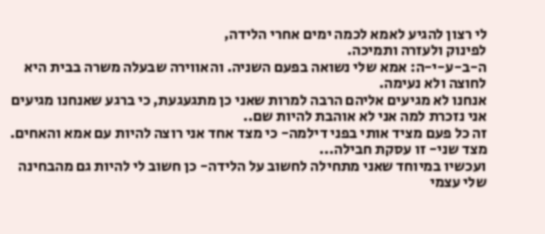לי רצון להגיע לאמא לכמה ימים אחרי הלידה,
לפינוק ולעזרה ותמיכה.
ה-ב-ע-י-ה: אמא שלי נשואה בפעם השניה. והאווירה שבעלה משרה בבית היא לחוצה ולא נעימה.
אנחנו לא מגיעים אליהם הרבה למרות שאני כן מתגעגעת, כי ברגע שאנחנו מגיעים אני נזכרת למה אני לא אוהבת להיות שם..
זה כל פעם מציד אותי בפני דילמה- כי מצד אחד אני רוצה להיות עם אמא והאחים. מצד שני- זו עסקת חבילה...
ועכשיו במיוחד שאני מתחילה לחשוב על הלידה- כן חשוב לי להיות גם מהבחינה שלי עצמי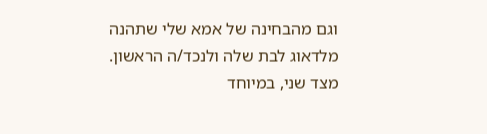וגם מהבחינה של אמא שלי שתהנה מלדאוג לבת שלה ולנכד/ה הראשון.
מצד שני, במיוחד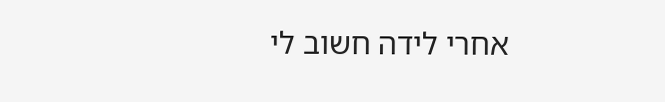אחרי לידה חשוב לי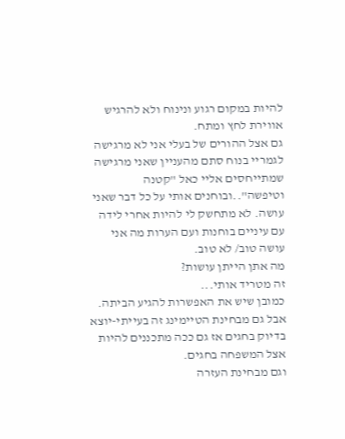להיות במקום רגוע ונינוח ולא להרגיש אווירת לחץ ומתח.
גם אצל ההורים של בעלי אני לא מרגישה לגמריי בנוח סתם מהעניין שאני מרגישה שמתייחסים אליי כאל "קטנה וטיפשה"..ובוחנים אותי על כל דבר שאני עושה. לא מתחשק לי להיות אחרי לידה עם עיניים בוחנות ועם הערות מה אני עושה טוב/ לא טוב.
מה אתן הייתן עושות?
זה מטריד אותי...
כמובן שיש את האפשרות להגיע הביתה. אבל גם מבחינת הטיימינג זה בעייתי-יוצא בדיוק בחגים אז גם ככה מתכננים להיות אצל המשפחה בחגים.
וגם מבחינת העזרה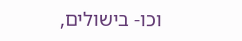וכו- בישולים,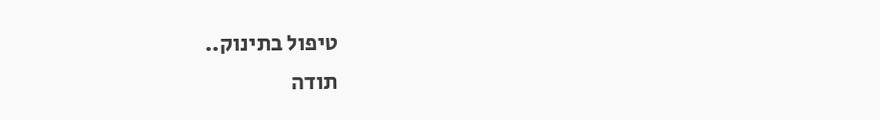טיפול בתינוק..
תודה